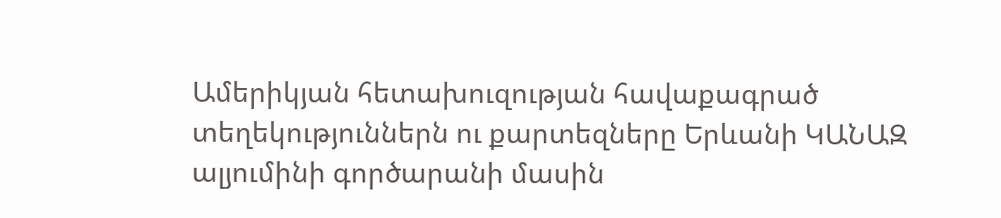Ամերիկյան հետախուզության հավաքագրած տեղեկություններն ու քարտեզները Երևանի ԿԱՆԱԶ ալյումինի գործարանի մասին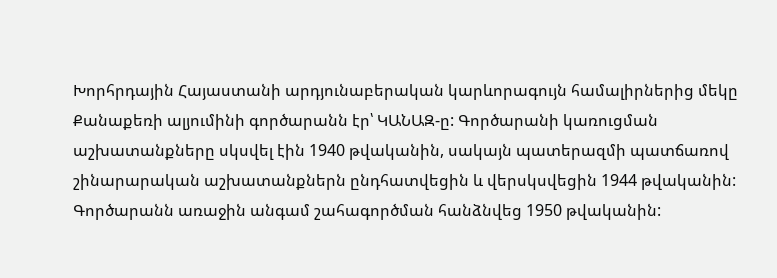Խորհրդային Հայաստանի արդյունաբերական կարևորագույն համալիրներից մեկը Քանաքեռի ալյումինի գործարանն էր՝ ԿԱՆԱԶ-ը: Գործարանի կառուցման աշխատանքները սկսվել էին 1940 թվականին, սակայն պատերազմի պատճառով շինարարական աշխատանքներն ընդհատվեցին և վերսկսվեցին 1944 թվականին: Գործարանն առաջին անգամ շահագործման հանձնվեց 1950 թվականին: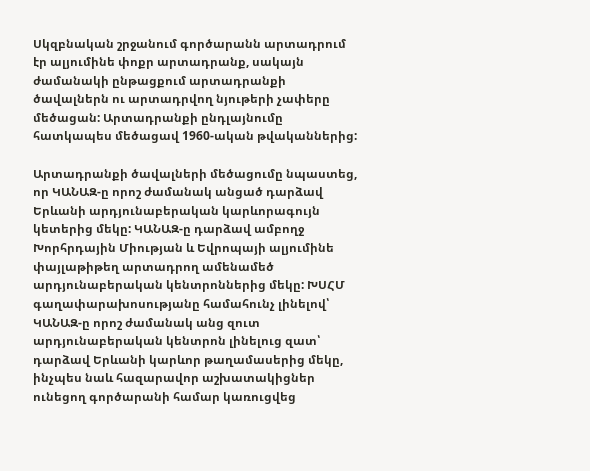Սկզբնական շրջանում գործարանն արտադրում էր ալյումինե փոքր արտադրանք, սակայն ժամանակի ընթացքում արտադրանքի ծավալներն ու արտադրվող նյութերի չափերը մեծացան: Արտադրանքի ընդլայնումը հատկապես մեծացավ 1960-ական թվականներից:

Արտադրանքի ծավալների մեծացումը նպաստեց, որ ԿԱՆԱԶ-ը որոշ ժամանակ անցած դարձավ Երևանի արդյունաբերական կարևորագույն կետերից մեկը: ԿԱՆԱԶ-ը դարձավ ամբողջ Խորհրդային Միության և Եվրոպայի ալյումինե փայլաթիթեղ արտադրող ամենամեծ արդյունաբերական կենտրոններից մեկը: ԽՍՀՄ գաղափարախոսությանը համահունչ լինելով՝ ԿԱՆԱԶ-ը որոշ ժամանակ անց զուտ արդյունաբերական կենտրոն լինելուց զատ՝ դարձավ Երևանի կարևոր թաղամասերից մեկը, ինչպես նաև հազարավոր աշխատակիցներ ունեցող գործարանի համար կառուցվեց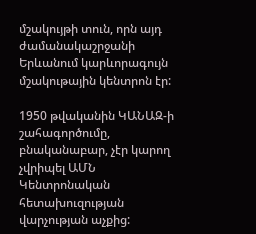մշակույթի տուն, որն այդ ժամանակաշրջանի Երևանում կարևորագույն մշակութային կենտրոն էր:

1950 թվականին ԿԱՆԱԶ-ի շահագործումը, բնականաբար, չէր կարող չվրիպել ԱՄՆ Կենտրոնական հետախուզության վարչության աչքից: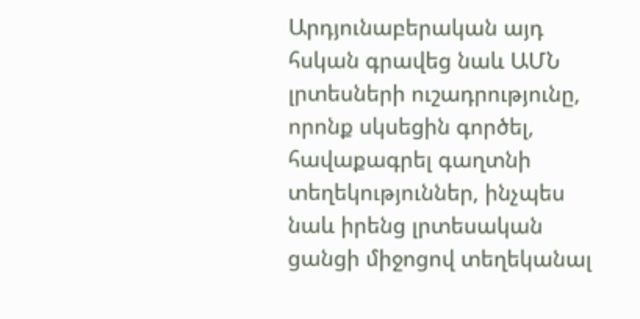Արդյունաբերական այդ հսկան գրավեց նաև ԱՄՆ լրտեսների ուշադրությունը, որոնք սկսեցին գործել, հավաքագրել գաղտնի տեղեկություններ, ինչպես նաև իրենց լրտեսական ցանցի միջոցով տեղեկանալ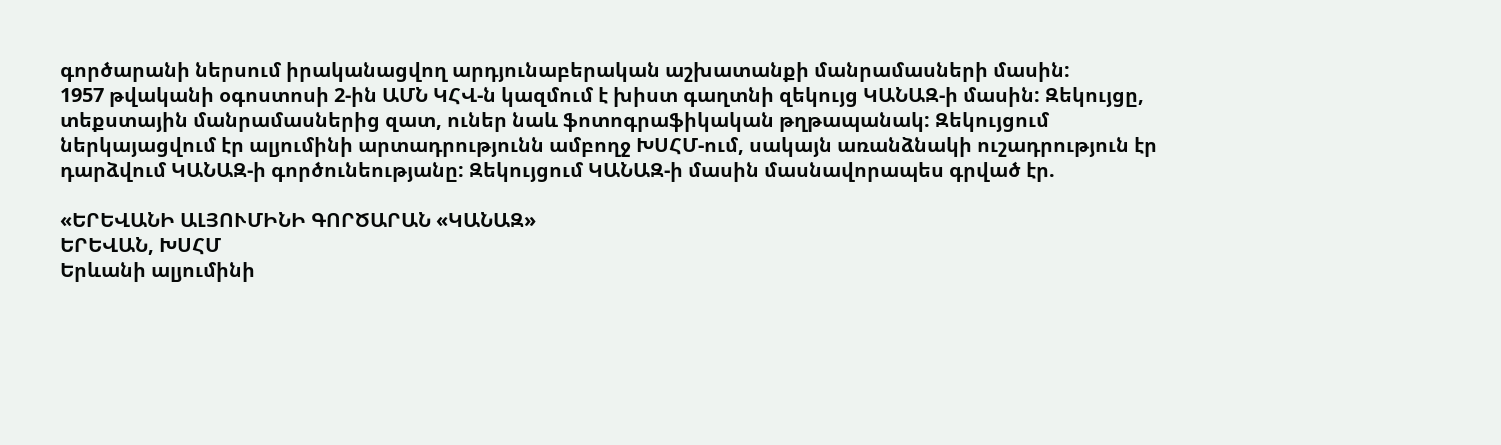գործարանի ներսում իրականացվող արդյունաբերական աշխատանքի մանրամասների մասին:
1957 թվականի օգոստոսի 2-ին ԱՄՆ ԿՀՎ-ն կազմում է խիստ գաղտնի զեկույց ԿԱՆԱԶ-ի մասին: Զեկույցը, տեքստային մանրամասներից զատ, ուներ նաև ֆոտոգրաֆիկական թղթապանակ: Զեկույցում ներկայացվում էր ալյումինի արտադրությունն ամբողջ ԽՍՀՄ-ում, սակայն առանձնակի ուշադրություն էր դարձվում ԿԱՆԱԶ-ի գործունեությանը: Զեկույցում ԿԱՆԱԶ-ի մասին մասնավորապես գրված էր.

«ԵՐԵՎԱՆԻ ԱԼՅՈՒՄԻՆԻ ԳՈՐԾԱՐԱՆ «ԿԱՆԱԶ»
ԵՐԵՎԱՆ, ԽՍՀՄ
Երևանի ալյումինի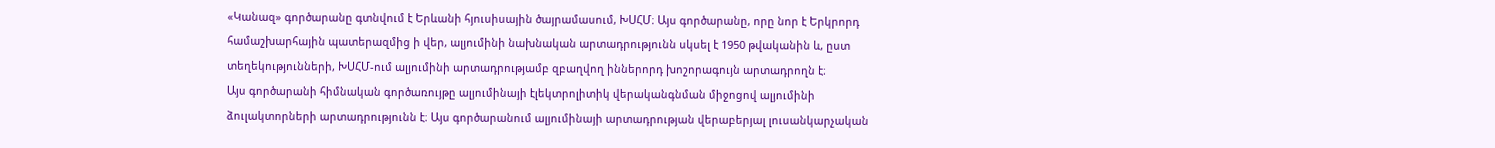«Կանազ» գործարանը գտնվում է Երևանի հյուսիսային ծայրամասում, ԽՍՀՄ։ Այս գործարանը, որը նոր է Երկրորդ համաշխարհային պատերազմից ի վեր, ալյումինի նախնական արտադրությունն սկսել է 1950 թվականին և, ըստ տեղեկությունների, ԽՍՀՄ-ում ալյումինի արտադրությամբ զբաղվող իններորդ խոշորագույն արտադրողն է։
Այս գործարանի հիմնական գործառույթը ալյումինայի էլեկտրոլիտիկ վերականգնման միջոցով ալյումինի ձուլակտորների արտադրությունն է։ Այս գործարանում ալյումինայի արտադրության վերաբերյալ լուսանկարչական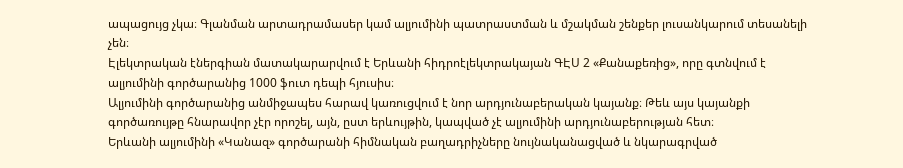ապացույց չկա։ Գլանման արտադրամասեր կամ ալյումինի պատրաստման և մշակման շենքեր լուսանկարում տեսանելի չեն։
Էլեկտրական էներգիան մատակարարվում է Երևանի հիդրոէլեկտրակայան ԳԷՍ 2 «Քանաքեռից», որը գտնվում է ալյումինի գործարանից 1000 ֆուտ դեպի հյուսիս։
Ալյումինի գործարանից անմիջապես հարավ կառուցվում է նոր արդյունաբերական կայանք։ Թեև այս կայանքի գործառույթը հնարավոր չէր որոշել, այն, ըստ երևույթին, կապված չէ ալյումինի արդյունաբերության հետ։
Երևանի ալյումինի «Կանազ» գործարանի հիմնական բաղադրիչները նույնականացված և նկարագրված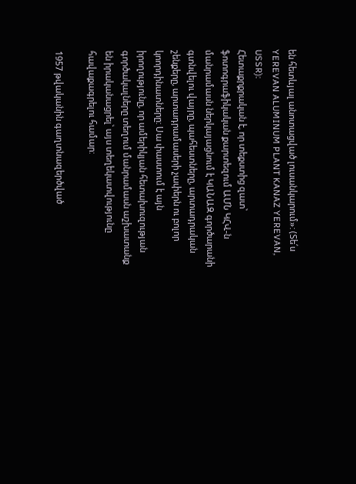են հետևյալ անոտացված լուսանկարում»: (Տե՛ս YEREVAN ALUMINUM PLANT KANAZ YEREVAN, USSR):
Հետաքրքրական է, որ տեքստից զատ՝ ֆոտոգրաֆիկական քարտեզում ԱՄՆ ԿՀՎ-ն մանրամասն ներկայացնում է ԿԱՆԱԶ գործարանի գտնվելու վայրը, պահեստները, արտադրական շենքերը, արտադրամասերի չափերն ու բոլոր կոորդինատները: Սա փաստում է այն իրողությունը, որ ամերիկյան հետախուզության գործակալները տեղում մանրամասն աշխատանք են իրականացրել՝ այս տեղեկատվությունը հավաքագրելու համար:

1957 թվականին գաղտնազերծված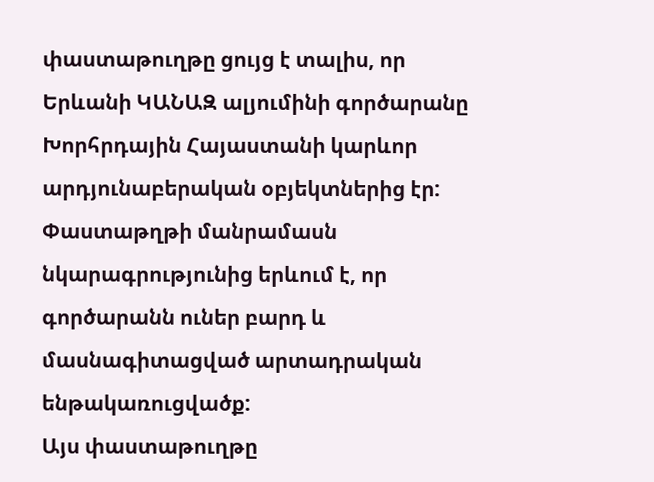փաստաթուղթը ցույց է տալիս, որ Երևանի ԿԱՆԱԶ ալյումինի գործարանը Խորհրդային Հայաստանի կարևոր արդյունաբերական օբյեկտներից էր: Փաստաթղթի մանրամասն նկարագրությունից երևում է, որ գործարանն ուներ բարդ և մասնագիտացված արտադրական ենթակառուցվածք:
Այս փաստաթուղթը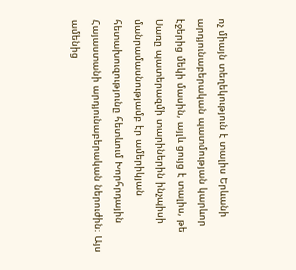ոչ միայն տեղեկություն է տալիս Երևանի արդյունաբերական պատմության կարևոր էջերից մեկի մասին, այլև ցույց է տալիս, թե Սառը պատերազմի տարիներին ինչպիսի մանրամասնությամբ էր ամերիկյան հետախուզությունը հետևում Խորհրդային Հայաստանի արդյունաբերական ներուժին։ Այս ամենից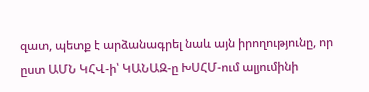զատ, պետք է արձանագրել նաև այն իրողությունը, որ ըստ ԱՄՆ ԿՀՎ-ի՝ ԿԱՆԱԶ-ը ԽՍՀՄ-ում ալյումինի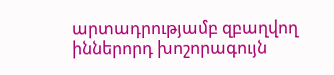արտադրությամբ զբաղվող իններորդ խոշորագույն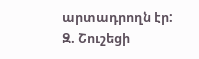արտադրողն էր:
Զ. Շուշեցի